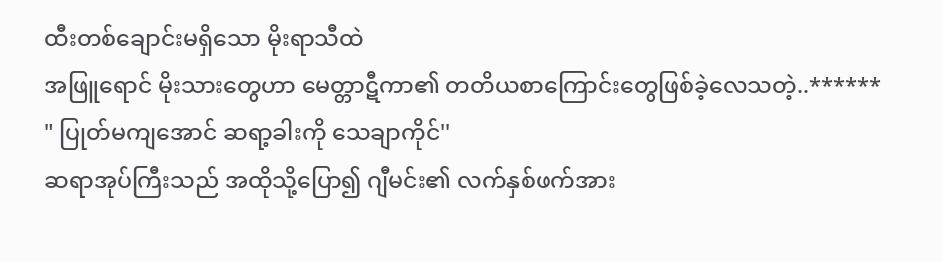ထီးတစ်ချောင်းမရှိသော မိုးရာသီထဲ
အဖြူရောင် မိုးသားတွေဟာ မေတ္တာဋီကာ၏ တတိယစာကြောင်းတွေဖြစ်ခဲ့လေသတဲ့..******
" ပြုတ်မကျအောင် ဆရာ့ခါးကို သေချာကိုင်''
ဆရာအုပ်ကြီးသည် အထိုသို့ပြော၍ ဂျီမင်း၏ လက်နှစ်ဖက်အား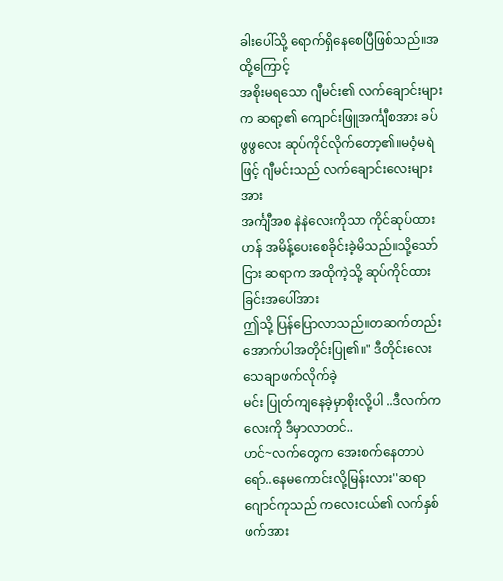ခါးပေါ်သို့ ရောက်ရှိနေစေပြီဖြစ်သည်။အထို့ကြောင့်
အစိုးမရသော ဂျီမင်း၏ လက်ချောင်းများက ဆရာ့၏ ကျောင်းဖြူအင်္ကျီစအား ခပ်ဖွဖွလေး ဆုပ်ကိုင်လိုက်တော့၏။မဝံ့မရဲဖြင့် ဂျီမင်းသည် လက်ချောင်းလေးများအား
အင်္ကျီအစ နဲနဲလေးကိုသာ ကိုင်ဆုပ်ထားဟန် အမိန့်ပေးစေခိုင်းခဲ့မိသည်။သို့သော်ငြား ဆရာက အထိုကဲ့သို့ ဆုပ်ကိုင်ထားခြင်းအပေါ်အား
ဤသို့ ပြန်ပြောလာသည်။တဆက်တည်းအောက်ပါအတိုင်းပြု၏။" ဒီတိုင်းလေး သေချာဖက်လိုက်ခဲ့
မင်း ပြုတ်ကျနေခဲ့မှာစိုးလို့ပါ ..ဒီလက်ကလေးကို ဒီမှာလာတင်..
ဟင်~လက်တွေက အေးစက်နေတာပဲရော်..နေမကောင်းလို့မြန်းလား''ဆရာဂျောင်ကုသည် ကလေးငယ်၏ လက်နှစ်ဖက်အား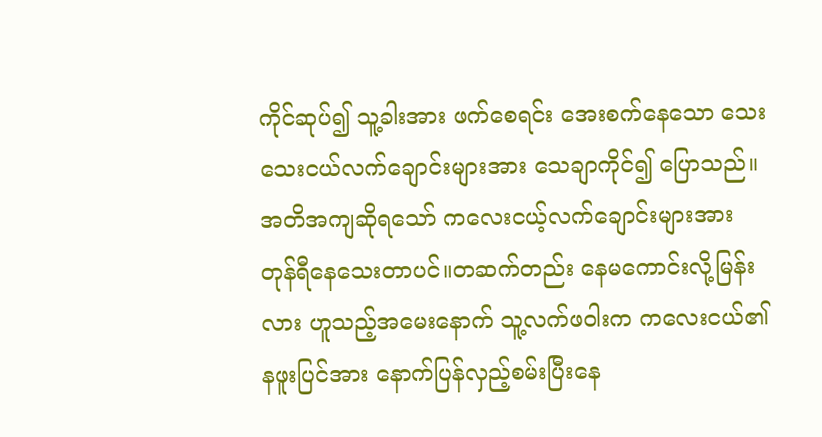ကိုင်ဆုပ်၍ သူ့ခါးအား ဖက်စေရင်း အေးစက်နေသော သေးသေးငယ်လက်ချောင်းများအား သေချာကိုင်၍ ပြောသည်။
အတိအကျဆိုရသော် ကလေးငယ့်လက်ချောင်းများအား တုန်ရီနေသေးတာပင်။တဆက်တည်း နေမကောင်းလို့မြန်းလား ဟူသည့်အမေးနောက် သူ့လက်ဖဝါးက ကလေးငယ်၏ နဖူးပြင်အား နောက်ပြန်လှည့်စမ်းပြီးနေ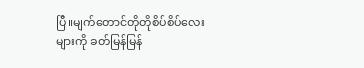ပြီ။မျက်တောင်တိုတိုစိပ်စိပ်လေးများကို ခတ်မြန်မြန်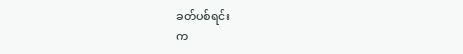ခတ်ပစ်ရင်း
က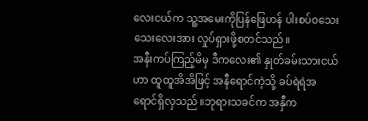လေးငယ်က သူ့အမေးကိုပြန်ဖြေဟန် ပါးစပ်ဝသေးသေးလေးအား လှုပ်ရှားဖို့စတင်သည်။
အနီးကပ်ကြည့်မိမှ ဒီကလေး၏ နှုတ်ခမ်းသားငယ်ဟာ ထူထူအိအိဖြင့် အနီရောင်ကဲ့သို့ ခပ်ရဲရဲအရောင်ရှိလှသည်။ဘုရားသခင်က အနှီက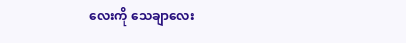လေးကို သေချာလေး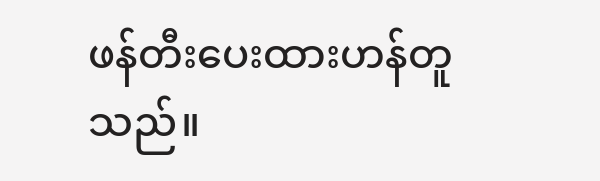ဖန်တီးပေးထားဟန်တူသည်။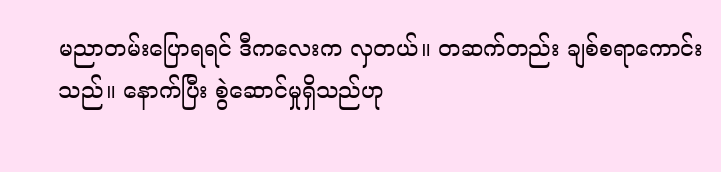မညာတမ်းပြောရရင် ဒီကလေးက လှတယ်။ တဆက်တည်း ချစ်စရာကောင်းသည်။ နောက်ပြီး စွဲဆောင်မှုရှိသည်ဟု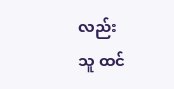လည်း
သူ ထင်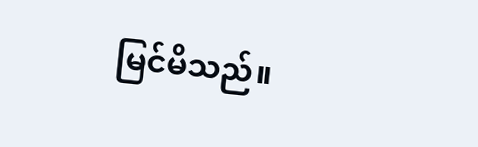မြင်မိသည်။